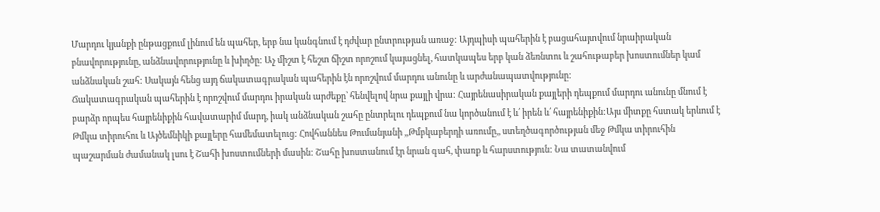Մարդու կյանքի ընթացքում լինում են պահեր, երբ նա կանգնում է դժվար ընտրության առաջ: Այդպիսի պահերին է բացահայտվում նրաիրական բնավորությունը, անձնավորությունը և խիղծը: Աչ միշտ է հեշտ ճիշտ որոշում կայացնել, հատկապես երբ կան ձեռնտու և շահութաբեր խոստումներ կամ անձնական շահ: Սակայն հենց այդ ճակատագրական պահերին էն որոշվում մարդու անունը և արժանապատվությունը:
Ճակատագրական պահերին է որոշվում մարդու իրական արժեքը՝ հենվելով նրա քայլի վրա: Հայրենասիրական քայլերի դեպքում մարդու անունը մնում է բարձր որպես հայրենիքին հավատարիմ մարդ, իակ անձնական շահը ընտրելու դեպքում նա կործանում է և՛ իրեն և՛ հայրենիքին:Այս միտքը հստակ երևում է Թմկա տիրուհու և Այծեմնիկի քայլերը համեմատելուց: Հովհաննես Թումանյանի ,,Թմբկաբերդի առումը,, ստեղծագործության մեջ Թմկա տիրուհին պաշարման ժամանակ լսու է Շահի խոստումների մասին: Շահը խոստանում էր նրան գահ, փառք և հարստություն: Նա տատանվում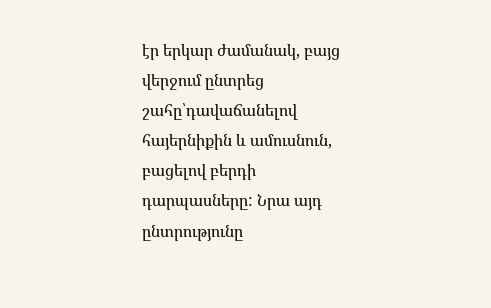էր երկար ժամանակ, բայց վերջում ընտրեց շահը՝դավաճանելով հայերնիքին և ամուսնուն, բացելով բերդի դարպասները: Նրա այդ ընտրությունը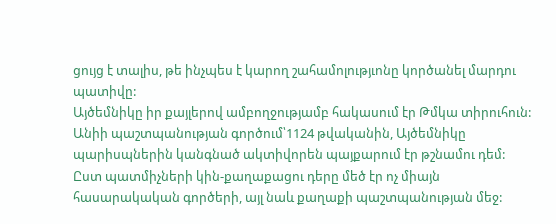ցույց է տալիս, թե ինչպես է կարող շահամոլությւոնը կործանել մարդու պատիվը:
Այծեմնիկը իր քայլերով ամբողջությամբ հակասում էր Թմկա տիրուհուն: Անիի պաշտպանության գործում՝1124 թվականին, Այծեմնիկը պարիսպներին կանգնած ակտիվորեն պայքարում էր թշնամու դեմ: Ըստ պատմիչների կին-քաղաքացու դերը մեծ էր ոչ միայն հասարակական գործերի, այլ նաև քաղաքի պաշտպանության մեջ: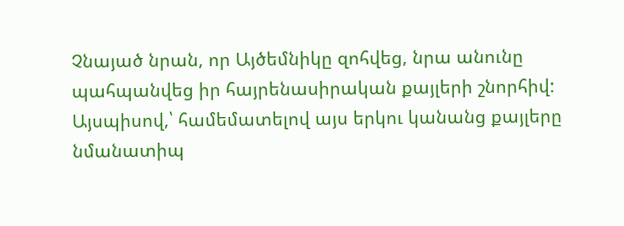Չնայած նրան, որ Այծեմնիկը զոհվեց, նրա անունը պահպանվեց իր հայրենասիրական քայլերի շնորհիվ:
Այսպիսով,՝ համեմատելով այս երկու կանանց քայլերը նմանատիպ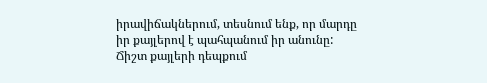իրավիճակներում, տեսնում ենք, որ մարդը իր քայլերով է պահպանում իր անունը: Ճիշտ քայլերի դեպքում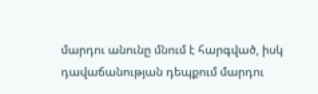մարդու անունը մնում է հարգված, իսկ դավաճանության դեպքում մարդու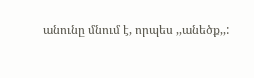անունը մնում է, որպես ,,անեծք,,: